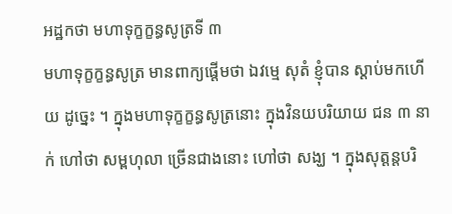អដ្ឋកថា មហាទុក្ខក្ខន្ធសូត្រទី ៣
មហាទុក្ខក្ខន្ធសូត្រ មានពាក្យផ្តើមថា ឯវម្មេ សុតំ ខ្ញុំបាន ស្តាប់មកហើយ ដូច្នេះ ។ ក្នុងមហាទុក្ខក្ខន្ធសូត្រនោះ ក្នុងវិនយបរិយាយ ជន ៣ នាក់ ហៅថា សម្ពហុលា ច្រើនជាងនោះ ហៅថា សង្ឃ ។ ក្នុងសុត្តន្តបរិ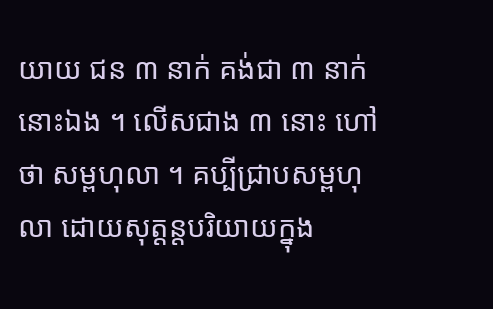យាយ ជន ៣ នាក់ គង់ជា ៣ នាក់នោះឯង ។ លើសជាង ៣ នោះ ហៅថា សម្ពហុលា ។ គប្បីជ្រាបសម្ពហុលា ដោយសុត្តន្តបរិយាយក្នុង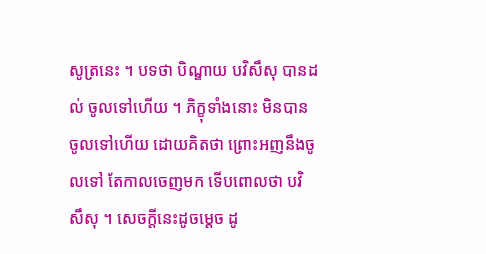សូត្រនេះ ។ បទថា បិណ្ឌាយ បវិសឹសុ បានដល់ ចូលទៅហើយ ។ ភិក្ខុទាំងនោះ មិនបានចូលទៅហើយ ដោយគិតថា ព្រោះអញនឹងចូលទៅ តែកាលចេញមក ទើបពោលថា បវិសឹសុ ។ សេចក្តីនេះដូចម្តេច ដូ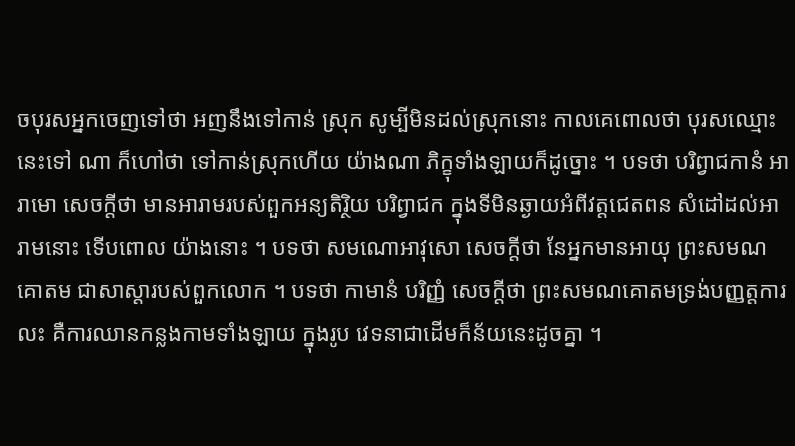ចបុរសអ្នកចេញទៅថា អញនឹងទៅកាន់ ស្រុក សូម្បីមិនដល់ស្រុកនោះ កាលគេពោលថា បុរសឈ្មោះនេះទៅ ណា ក៏ហៅថា ទៅកាន់ស្រុកហើយ យ៉ាងណា ភិក្ខុទាំងឡាយក៏ដូច្នោះ ។ បទថា បរិព្វាជកានំ អារាមោ សេចក្តីថា មានអារាមរបស់ពួកអន្យតិរ្ថិយ បរិព្វាជក ក្នុងទីមិនឆ្ងាយអំពីវត្តជេតពន សំដៅដល់អារាមនោះ ទើបពោល យ៉ាងនោះ ។ បទថា សមណោអាវុសោ សេចក្តីថា នែអ្នកមានអាយុ ព្រះសមណ គោតម ជាសាស្តារបស់ពួកលោក ។ បទថា កាមានំ បរិញ្ញំ សេចក្តីថា ព្រះសមណគោតមទ្រង់បញ្ញត្តការលះ គឺការឈានកន្លងកាមទាំងឡាយ ក្នុងរូប វេទនាជាដើមក៏ន័យនេះដូចគ្នា ។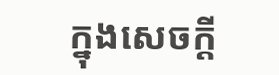ក្នុងសេចក្តី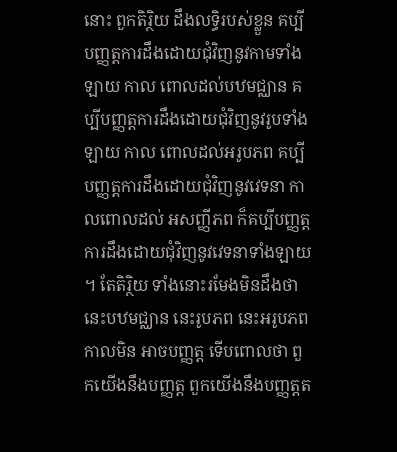នោះ ពួកតិរ្ថិយ ដឹងលទ្ធិរបស់ខ្លួន គប្បីបញ្ញត្តការដឹងដោយជុំវិញនូវកាមទាំងឡាយ កាល ពោលដល់បឋមជ្ឈាន គប្បីបញ្ញត្តការដឹងដោយជុំវិញនូវរូបទាំងឡាយ កាល ពោលដល់អរូបភព គប្បីបញ្ញត្តការដឹងដោយជុំវិញនូវវេទនា កាលពោលដល់ អសញ្ញីភព ក៏គប្បីបញ្ញត្តការដឹងដោយជុំវិញនូវវេទនាទាំងឡាយ ។ តែតិរ្ថិយ ទាំងនោះរមែងមិនដឹងថា នេះបឋមជ្ឈាន នេះរូបភព នេះអរូបភព កាលមិន អាចបញ្ញត្ត ទើបពោលថា ពួកយើងនឹងបញ្ញត្ត ពួកយើងនឹងបញ្ញត្តត